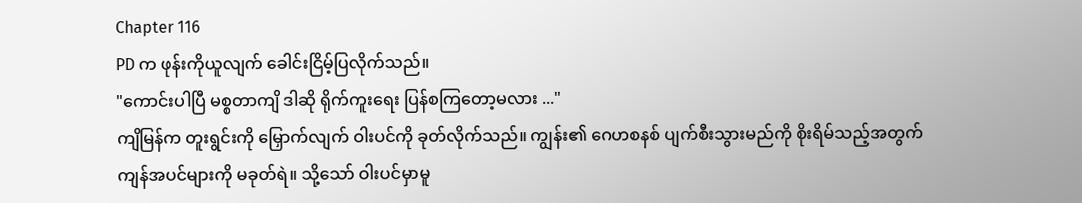Chapter 116
PD က ဖုန်းကိုယူလျက် ခေါင်းငြိမ့်ပြလိုက်သည်။
"ကောင်းပါပြီ မစ္စတာကျိ ဒါဆို ရိုက်ကူးရေး ပြန်စကြတော့မလား ..."
ကျိမြန်က တူးရွင်းကို မြှောက်လျက် ဝါးပင်ကို ခုတ်လိုက်သည်။ ကျွန်း၏ ဂေဟစနစ် ပျက်စီးသွားမည်ကို စိုးရိမ်သည့်အတွက် ကျန်အပင်များကို မခုတ်ရဲ။ သို့သော် ဝါးပင်မှာမူ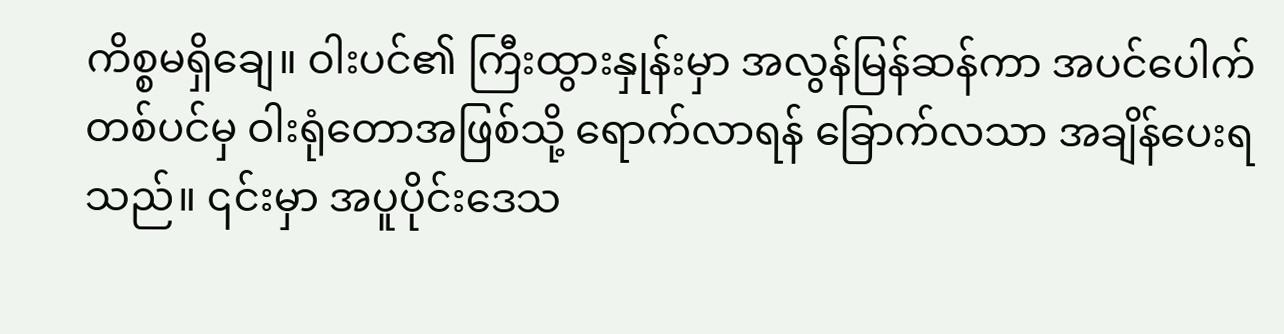ကိစ္စမရှိချေ။ ဝါးပင်၏ ကြီးထွားနှုန်းမှာ အလွန်မြန်ဆန်ကာ အပင်ပေါက်တစ်ပင်မှ ဝါးရုံတောအဖြစ်သို့ ရောက်လာရန် ခြောက်လသာ အချိန်ပေးရသည်။ ၎င်းမှာ အပူပိုင်းဒေသ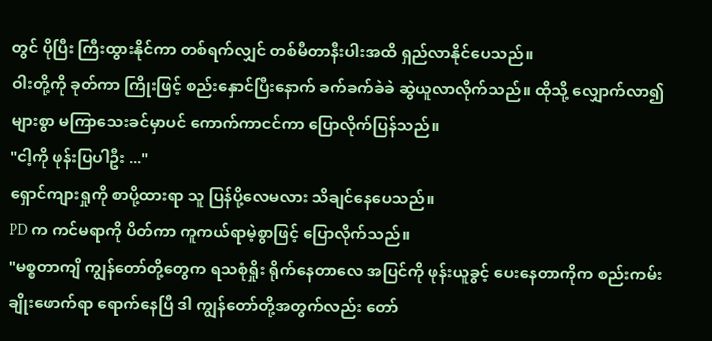တွင် ပိုပြီး ကြီးထွားနိုင်ကာ တစ်ရက်လျှင် တစ်မီတာနီးပါးအထိ ရှည်လာနိုင်ပေသည်။
ဝါးတို့ကို ခုတ်ကာ ကြိုးဖြင့် စည်းနှောင်ပြီးနောက် ခက်ခက်ခဲခဲ ဆွဲယူလာလိုက်သည်။ ထိုသို့ လျှောက်လာ၍ များစွာ မကြာသေးခင်မှာပင် ကောက်ကာငင်ကာ ပြောလိုက်ပြန်သည်။
"ငါ့ကို ဖုန်းပြပါဦး ..."
ရှောင်ကျားရှုကို စာပို့ထားရာ သူ ပြန်ပို့လေမလား သိချင်နေပေသည်။
PD က ကင်မရာကို ပိတ်ကာ ကူကယ်ရာမဲ့စွာဖြင့် ပြောလိုက်သည်။
"မစ္စတာကျိ ကျွန်တော်တို့တွေက ရသစုံရှိုး ရိုက်နေတာလေ အပြင်ကို ဖုန်းယူခွင့် ပေးနေတာကိုက စည်းကမ်းချိုးဖောက်ရာ ရောက်နေပြီ ဒါ ကျွန်တော်တို့အတွက်လည်း တော်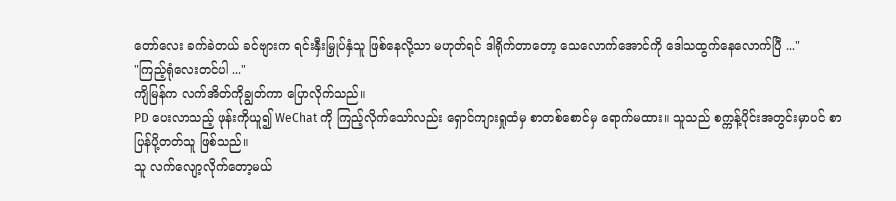တော်လေး ခက်ခဲတယ် ခင်ဗျားက ရင်းနှီးမြှုပ်နှံသူ ဖြစ်နေလို့သာ မဟုတ်ရင် ဒါရိုက်တာတော့ သေလောက်အောင်ကို ဒေါသထွက်နေလောက်ပြီ ..."
"ကြည့်ရုံလေးတင်ပါ ..."
ကျိမြန်က လက်အိတ်ကိုချွတ်ကာ ပြောလိုက်သည်။
PD ပေးလာသည့် ဖုန်းကိုယူ၍ WeChat ကို ကြည့်လိုက်သော်လည်း ရှောင်ကျားရှုထံမှ စာတစ်စောင်မှ ရောက်မထား။ သူသည် စက္ကန့်ပိုင်းအတွင်းမှာပင် စာပြန်ပို့တတ်သူ ဖြစ်သည်။
သူ လက်လျော့လိုက်တော့မယ်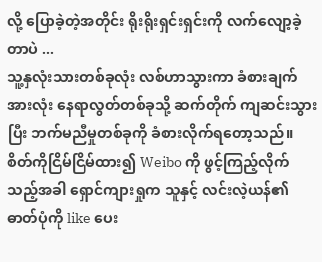လို့ ပြောခဲ့တဲ့အတိုင်း ရိုးရိုးရှင်းရှင်းကို လက်လျော့ခဲ့တာပဲ ...
သူ့နှလုံးသားတစ်ခုလုံး လစ်ဟာသွားကာ ခံစားချက်အားလုံး နေရာလွတ်တစ်ခုသို့ ဆက်တိုက် ကျဆင်းသွားပြီး ဘက်မညီမှုတစ်ခုကို ခံစားလိုက်ရတော့သည်။ စိတ်ကိုငြိမ်ငြိမ်ထား၍ Weibo ကို ဖွင့်ကြည့်လိုက်သည့်အခါ ရှောင်ကျားရှုက သူနှင့် လင်းလဲ့ယန်၏ ဓာတ်ပုံကို like ပေး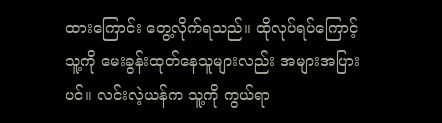ထားကြောင်း တွေ့လိုက်ရသည်။ ထိုလုပ်ရပ်ကြောင့် သူ့ကို မေးခွန်းထုတ်နေသူများလည်း အများအပြားပင်။ လင်းလဲ့ယန်က သူ့ကို ကွယ်ရာ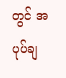တွင် အပုပ်ချ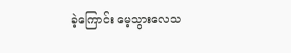ခဲ့ကြောင်း မေ့သွားလေသ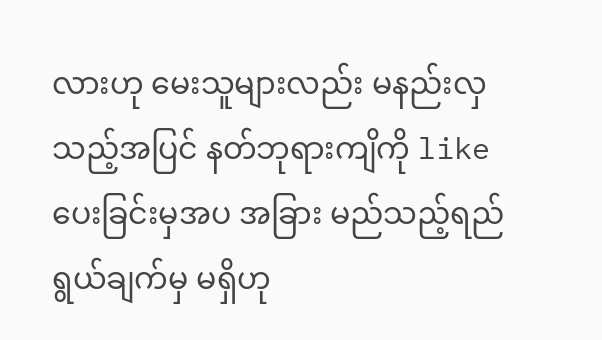လားဟု မေးသူများလည်း မနည်းလှသည့်အပြင် နတ်ဘုရားကျိကို like ပေးခြင်းမှအပ အခြား မည်သည့်ရည်ရွယ်ချက်မှ မရှိဟု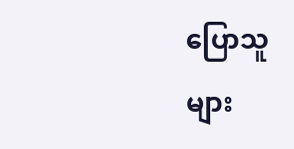ပြောသူများ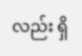လည်း ရှိ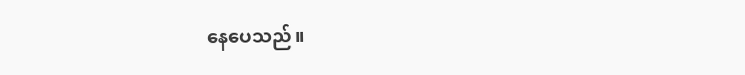နေပေသည်။